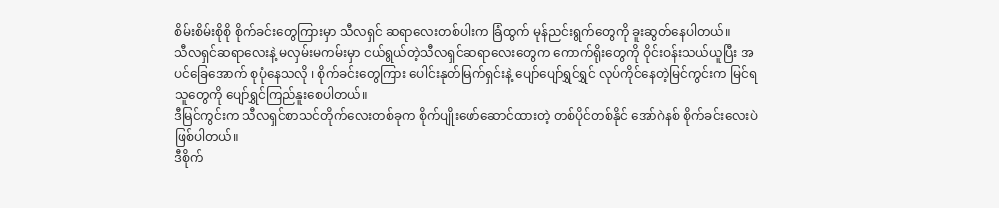စိမ်းစိမ်းစိုစို စိုက်ခင်းတွေကြားမှာ သီလရှင် ဆရာလေးတစ်ပါးက ခြံထွက် မုန်ညင်းရွက်တွေကို ခူးဆွတ်နေပါတယ်။
သီလရှင်ဆရာလေးနဲ့ မလှမ်းမကမ်းမှာ ငယ်ရွယ်တဲ့သီလရှင်ဆရာလေးတွေက ကောက်ရိုးတွေကို ဝိုင်းဝန်းသယ်ယူပြီး အပင်ခြေအောက် စုပုံနေသလို ၊ စိုက်ခင်းတွေကြား ပေါင်းနုတ်မြက်ရှင်းနဲ့ ပျော်ပျော်ရွှင်ရွှင် လုပ်ကိုင်နေတဲ့မြင်ကွင်းက မြင်ရသူတွေကို ပျော်ရွှင်ကြည်နူးစေပါတယ်။
ဒီမြင်ကွင်းက သီလရှင်စာသင်တိုက်လေးတစ်ခုက စိုက်ပျိုးဖော်ဆောင်ထားတဲ့ တစ်ပိုင်တစ်နိုင် အော်ဂဲနစ် စိုက်ခင်းလေးပဲ ဖြစ်ပါတယ်။
ဒီစိုက်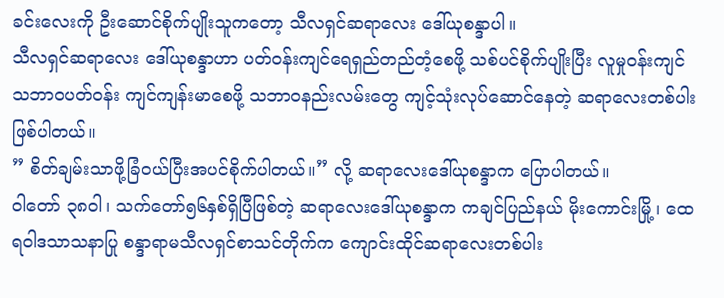ခင်းလေးကို ဦးဆောင်စိုက်ပျိုးသူကတော့ သီလရှင်ဆရာလေး ဒေါ်ယုစန္ဒာပါ။
သီလရှင်ဆရာလေး ဒေါ်ယုစန္ဒာဟာ ပတ်ဝန်းကျင်ရေရှည်တည်တံ့စေဖို့ သစ်ပင်စိုက်ပျိုးပြီး လူမှုဝန်းကျင် သဘာဝပတ်ဝန်း ကျင်ကျန်းမာစေဖို့ သဘာဝနည်းလမ်းတွေ ကျင့်သုံးလုပ်ဆောင်နေတဲ့ ဆရာလေးတစ်ပါးဖြစ်ပါတယ်။
” စိတ်ချမ်းသာဖို့ခြံဝယ်ပြီးအပင်စိုက်ပါတယ်။” လို့ ဆရာလေးဒေါ်ယုစန္ဒာက ပြောပါတယ်။
ဝါတော် ၃၈ဝါ၊ သက်တော်၅၆နှစ်ရှိပြီဖြစ်တဲ့ ဆရာလေးဒေါ်ယုစန္ဒာက ကချင်ပြည်နယ် မိုးကောင်းမြို့၊ ထေရဝါဒသာသနာပြု စန္ဒာရာမသီလရှင်စာသင်တိုက်က ကျောင်းထိုင်ဆရာလေးတစ်ပါး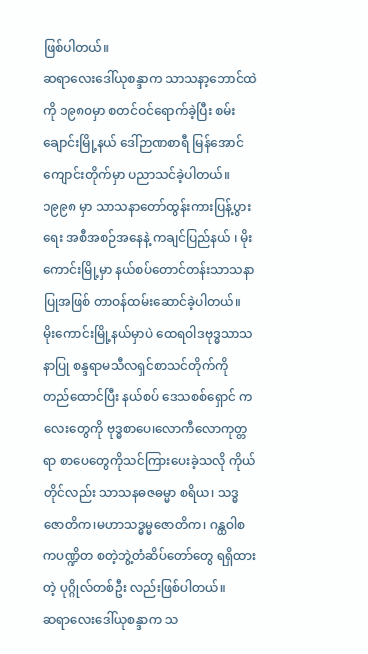ဖြစ်ပါတယ်။
ဆရာလေးဒေါ်ယုစန္ဒာက သာသနာ့ဘောင်ထဲကို ၁၉၈၀မှာ စတင်ဝင်ရောက်ခဲ့ပြီး စမ်းချောင်းမြို့နယ် ဒေါ်ဉာဏစာရီ မြန်အောင်ကျောင်းတိုက်မှာ ပညာသင်ခဲ့ပါတယ်။ ၁၉၉၈ မှာ သာသနာတော်ထွန်းကားပြန့်ပွားရေး အစီအစဉ်အနေနဲ့ ကချင်ပြည်နယ် ၊ မိုးကောင်းမြို့မှာ နယ်စပ်တောင်တန်းသာသနာပြုအဖြစ် တာဝန်ထမ်းဆောင်ခဲ့ပါတယ်။
မိုးကောင်းမြို့နယ်မှာပဲ ထေရဝါဒဗုဒ္ဓသာသနာပြု စန္ဒရာမသီလရှင်စာသင်တိုက်ကို တည်ထောင်ပြီး နယ်စပ် ဒေသစစ်ရှောင် ကလေးတွေကို ဗုဒ္ဓစာပေ၊လောကီလောကုတ္တရာ စာပေတွေကိုသင်ကြားပေးခဲ့သလို ကိုယ်တိုင်လည်း သာသနဓဇဓမ္မာ စရိယ၊ သဒ္ဓဇောတိက၊မဟာသဒ္ဓမ္မဇောတိက၊ ဂန္ထဝါစကပဏ္ဍိတ စတဲ့ဘွဲ့တံဆိပ်တော်တွေ ရရှိထားတဲ့ ပုဂ္ဂိုလ်တစ်ဦး လည်းဖြစ်ပါတယ်။
ဆရာလေးဒေါ်ယုစန္ဒာက သ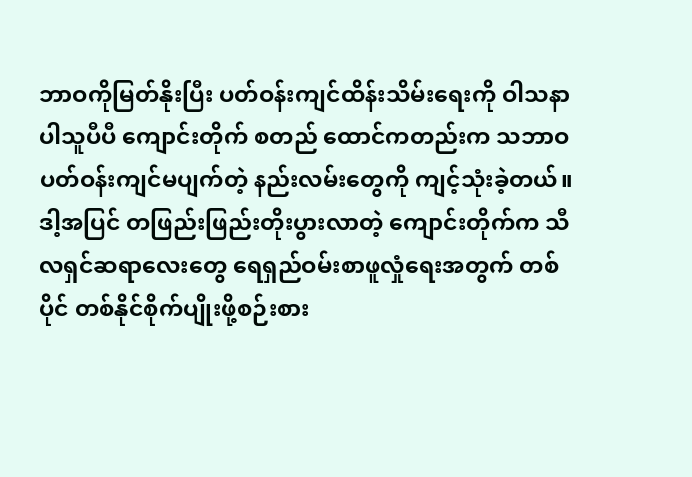ဘာဝကိုမြတ်နိုးပြီး ပတ်ဝန်းကျင်ထိန်းသိမ်းရေးကို ဝါသနာပါသူပီပီ ကျောင်းတိုက် စတည် ထောင်ကတည်းက သဘာဝပတ်ဝန်းကျင်မပျက်တဲ့ နည်းလမ်းတွေကို ကျင့်သုံးခဲ့တယ်။
ဒါ့အပြင် တဖြည်းဖြည်းတိုးပွားလာတဲ့ ကျောင်းတိုက်က သီလရှင်ဆရာလေးတွေ ရေရှည်ဝမ်းစာဖူလှုံရေးအတွက် တစ်ပိုင် တစ်နိုင်စိုက်ပျိုးဖို့စဉ်းစား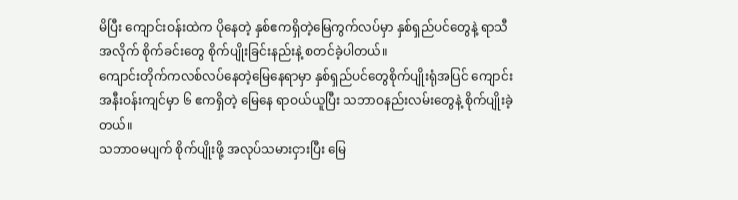မိပြီး ကျောင်းဝန်းထဲက ပိုနေတဲ့ နှစ်ဧကရှိတဲ့မြေကွက်လပ်မှာ နှစ်ရှည်ပင်တွေနဲ့ ရာသီအလိုက် စိုက်ခင်းတွေ စိုက်ပျိုးခြင်းနည်းနဲ့ စတင်ခဲ့ပါတယ်။
ကျောင်းတိုက်ကလစ်လပ်နေတဲ့မြေနေရာမှာ နှစ်ရှည်ပင်တွေစိုက်ပျိုးရုံအပြင် ကျောင်းအနီးဝန်းကျင်မှာ ၆ ဧကရှိတဲ့ မြေနေ ရာဝယ်ယူပြီး သဘာဝနည်းလမ်းတွေနဲ့ စိုက်ပျိုးခဲ့တယ်။
သဘာဝမပျက် စိုက်ပျိုးဖို့ အလုပ်သမားငှားပြီး မြေ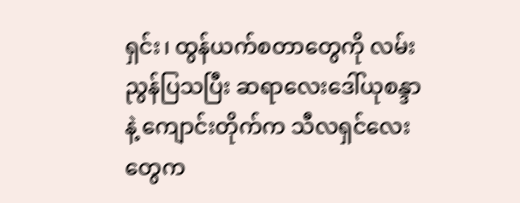ရှင်း၊ ထွန်ယက်စတာတွေကို လမ်းညွန်ပြသပြီး ဆရာလေးဒေါ်ယုစန္ဒာနဲ့ ကျောင်းတိုက်က သီလရှင်လေးတွေက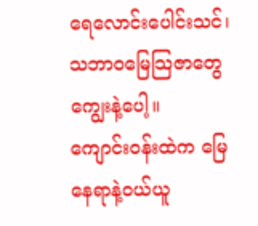ရေလောင်းပေါင်းသင်၊ သဘာဝမြေသြဇာတွေ ကျွေးနဲ့ပေါ့။
ကျောင်းဝန်းထဲက မြေနေရာနဲ့ဝယ်ယူ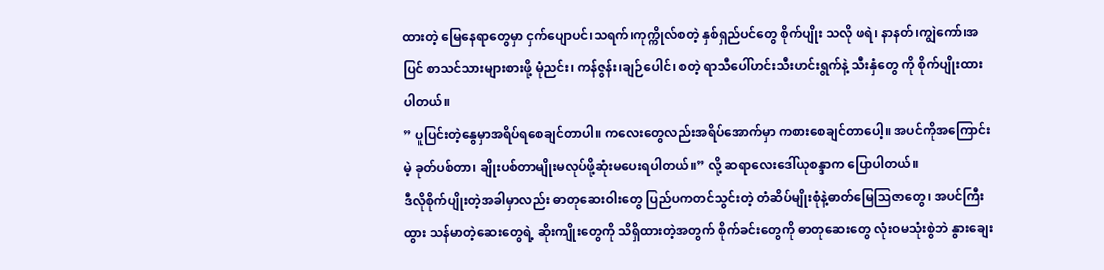ထားတဲ့ မြေနေရာတွေမှာ ငှက်ပျောပင်၊သရက်၊ကုက္ကိုလ်စတဲ့ နှစ်ရှည်ပင်တွေ စိုက်ပျိုး သလို ဖရဲ၊ နာနတ်၊ကျွဲကော်၊အပြင် စာသင်သားများစားဖို့ မုံညင်း၊ ကန်ဇွန်း၊ချဉ်ပေါင်၊ စတဲ့ ရာသီပေါ်ဟင်းသီးဟင်းရွက်နဲ့ သီးနှံတွေ ကို စိုက်ပျိုးထားပါတယ်။
” ပူပြင်းတဲ့နွေမှာအရိပ်ရစေချင်တာပါ။ ကလေးတွေလည်းအရိပ်အောက်မှာ ကစားစေချင်တာပေါ့။ အပင်ကိုအကြောင်းမဲ့ ခုတ်ပစ်တာ၊ ချိုးပစ်တာမျိုးမလုပ်ဖို့ဆုံးမပေးရပါတယ်။” လို့ ဆရာလေးဒေါ်ယုစန္ဒာက ပြောပါတယ်။
ဒီလိုစိုက်ပျိုးတဲ့အခါမှာလည်း ဓာတုဆေးဝါးတွေ ပြည်ပကတင်သွင်းတဲ့ တံဆိပ်မျိုးစုံနဲ့ဓာတ်မြေသြဇာတွေ၊ အပင်ကြီးထွား သန်မာတဲ့ဆေးတွေရဲ့ ဆိုးကျိုးတွေကို သိရှိထားတဲ့အတွက် စိုက်ခင်းတွေကို ဓာတုဆေးတွေ လုံးဝမသုံးစွဲဘဲ နွားချေး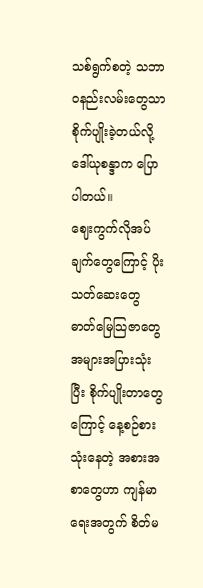သစ်ရွက်စတဲ့ သဘာဝနည်းလမ်းတွေသာ စိုက်ပျိုးခဲ့တယ်လို့ ဒေါ်ယုစန္ဒာက ပြောပါတယ်။
ဈေးကွက်လိုအပ်ချက်တွေကြောင့် ပိုးသတ်ဆေးတွေ ဓာတ်မြေသြဇာတွေ အများအပြားသုံးပြီး စိုက်ပျိုးတာတွေကြောင့် နေ့စဉ်စားသုံးနေတဲ့ အစားအစာတွေဟာ ကျန်မာရေးအတွက် စိတ်မ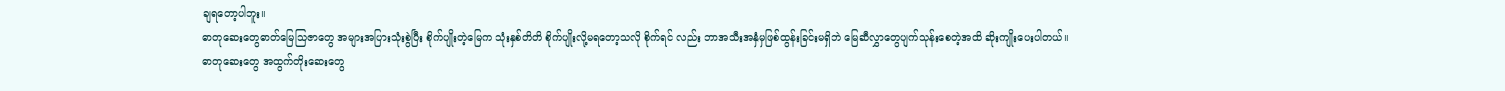ချရတော့ပါဘူး။
ဓာတုဆေးတွေဓာတ်မြေသြဇာတွေ အများအပြားသုံးစွဲပြီး စိုက်ပျိုးတဲ့မြေက သုံးနှစ်တိတိ စိုက်ပျိုးလို့မရတော့သလို စိုက်ရင် လည်း ဘာအသီးအနှံမှဖြစ်ထွန်းခြင်းမရှိဘဲ မြေဆီလွှာတွေပျက်သုန်းစေတဲ့အထိ ဆိုးကျိုးပေးပါတယ်။
ဓာတုဆေးတွေ အထွက်တိုးဆေးတွေ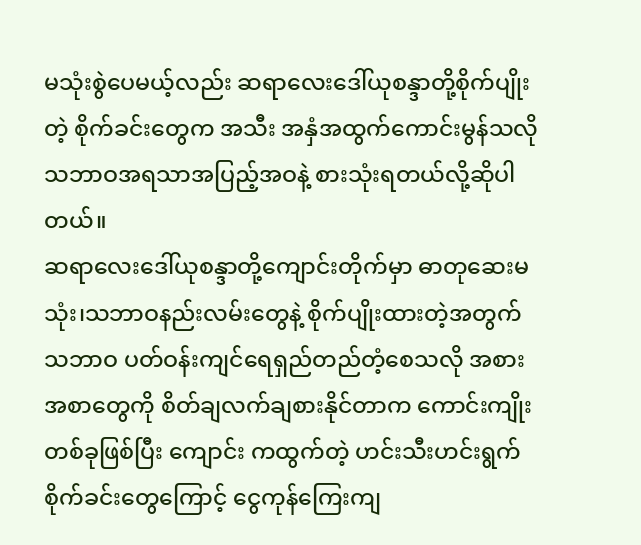မသုံးစွဲပေမယ့်လည်း ဆရာလေးဒေါ်ယုစန္ဒာတို့စိုက်ပျိုးတဲ့ စိုက်ခင်းတွေက အသီး အနှံအထွက်ကောင်းမွန်သလို သဘာဝအရသာအပြည့်အဝနဲ့ စားသုံးရတယ်လို့ဆိုပါတယ်။
ဆရာလေးဒေါ်ယုစန္ဒာတို့ကျောင်းတိုက်မှာ ဓာတုဆေးမသုံး၊သဘာဝနည်းလမ်းတွေနဲ့ စိုက်ပျိုးထားတဲ့အတွက် သဘာဝ ပတ်ဝန်းကျင်ရေရှည်တည်တံ့စေသလို အစားအစာတွေကို စိတ်ချလက်ချစားနိုင်တာက ကောင်းကျိုးတစ်ခုဖြစ်ပြီး ကျောင်း ကထွက်တဲ့ ဟင်းသီးဟင်းရွက်စိုက်ခင်းတွေကြောင့် ငွေကုန်ကြေးကျ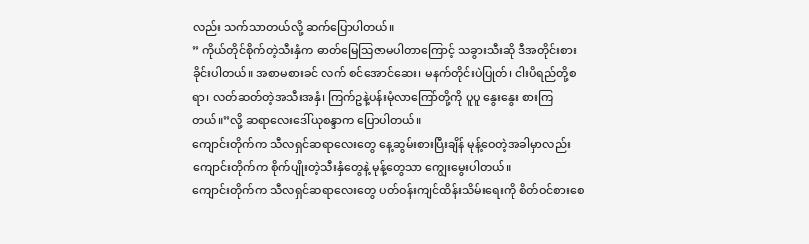လည်း သက်သာတယ်လို့ ဆက်ပြောပါတယ်။
” ကိုယ်တိုင်စိုက်တဲ့သီးနှံက ဓာတ်မြေသြဇာမပါတာကြောင့် သခွားသီးဆို ဒီအတိုင်းစားခိုင်းပါတယ်။ အစာမစားခင် လက် စင်အောင်ဆေး၊ မနက်တိုင်းပဲပြုတ်၊ ငါးပိရည်တို့စရာ၊ လတ်ဆတ်တဲ့အသီးအနှံ၊ ကြက်ဥနဲ့ပန်းမုံလာကြော်တို့ကို ပူပူ နွေးနွေး စားကြတယ်။”လို့ ဆရာလေးဒေါ်ယုစန္ဒာက ပြောပါတယ်။
ကျောင်းတိုက်က သီလရှင်ဆရာလေးတွေ နေ့ဆွမ်းစားပြီးချိန် မုန့်ဝေတဲ့အခါမှာလည်း ကျောင်းတိုက်က စိုက်ပျိုးတဲ့သီးနှံတွေနဲ့ မုန့်တွေသာ ကျွေးမွေးပါတယ်။
ကျောင်းတိုက်က သီလရှင်ဆရာလေးတွေ ပတ်ဝန်းကျင်ထိန်းသိမ်းရေးကို စိတ်ဝင်စားစေ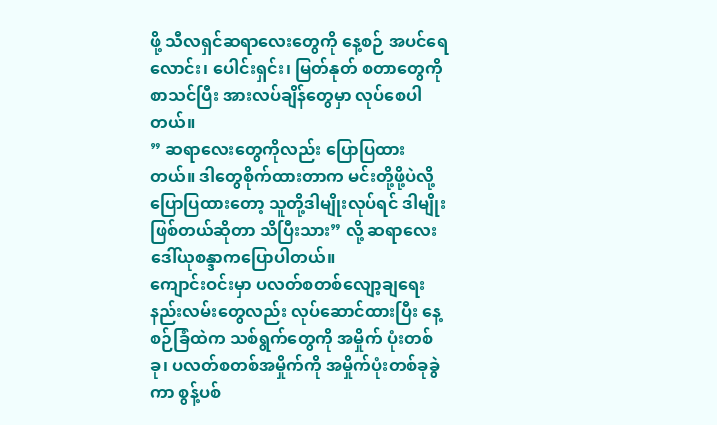ဖို့ သီလရှင်ဆရာလေးတွေကို နေ့စဉ် အပင်ရေလောင်း၊ ပေါင်းရှင်း၊ မြတ်နုတ် စတာတွေကို စာသင်ပြီး အားလပ်ချိန်တွေမှာ လုပ်စေပါတယ်။
” ဆရာလေးတွေကိုလည်း ပြောပြထားတယ်။ ဒါတွေစိုက်ထားတာက မင်းတို့ဖို့ပဲလို့ ပြောပြထားတော့ သူတို့ဒါမျိုးလုပ်ရင် ဒါမျိုးဖြစ်တယ်ဆိုတာ သိပြီးသား” လို့ ဆရာလေးဒေါ်ယုစန္ဒာကပြောပါတယ်။
ကျောင်းဝင်းမှာ ပလတ်စတစ်လျော့ချရေးနည်းလမ်းတွေလည်း လုပ်ဆောင်ထားပြီး နေ့စဉ်ခြံထဲက သစ်ရွက်တွေကို အမှိုက် ပုံးတစ်ခု၊ ပလတ်စတစ်အမှိုက်ကို အမှိုက်ပုံးတစ်ခုခွဲကာ စွန့်ပစ်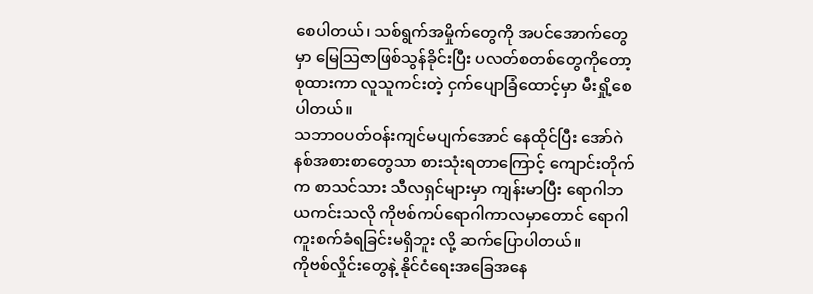စေပါတယ်၊ သစ်ရွက်အမှိုက်တွေကို အပင်အောက်တွေမှာ မြေသြဇာဖြစ်သွန်ခိုင်းပြီး ပလတ်စတစ်တွေကိုတော့စုထားကာ လူသူကင်းတဲ့ ငှက်ပျောခြံထောင့်မှာ မီးရှို့စေပါတယ်။
သဘာဝပတ်ဝန်းကျင်မပျက်အောင် နေထိုင်ပြီး အော်ဂဲနစ်အစားစာတွေသာ စားသုံးရတာကြောင့် ကျောင်းတိုက်က စာသင်သား သီလရှင်များမှာ ကျန်းမာပြီး ရောဂါဘယကင်းသလို ကိုဗစ်ကပ်ရောဂါကာလမှာတောင် ရောဂါကူးစက်ခံရခြင်းမရှိဘူး လို့ ဆက်ပြောပါတယ်။
ကိုဗစ်လှိုင်းတွေနဲ့ နိုင်ငံရေးအခြေအနေ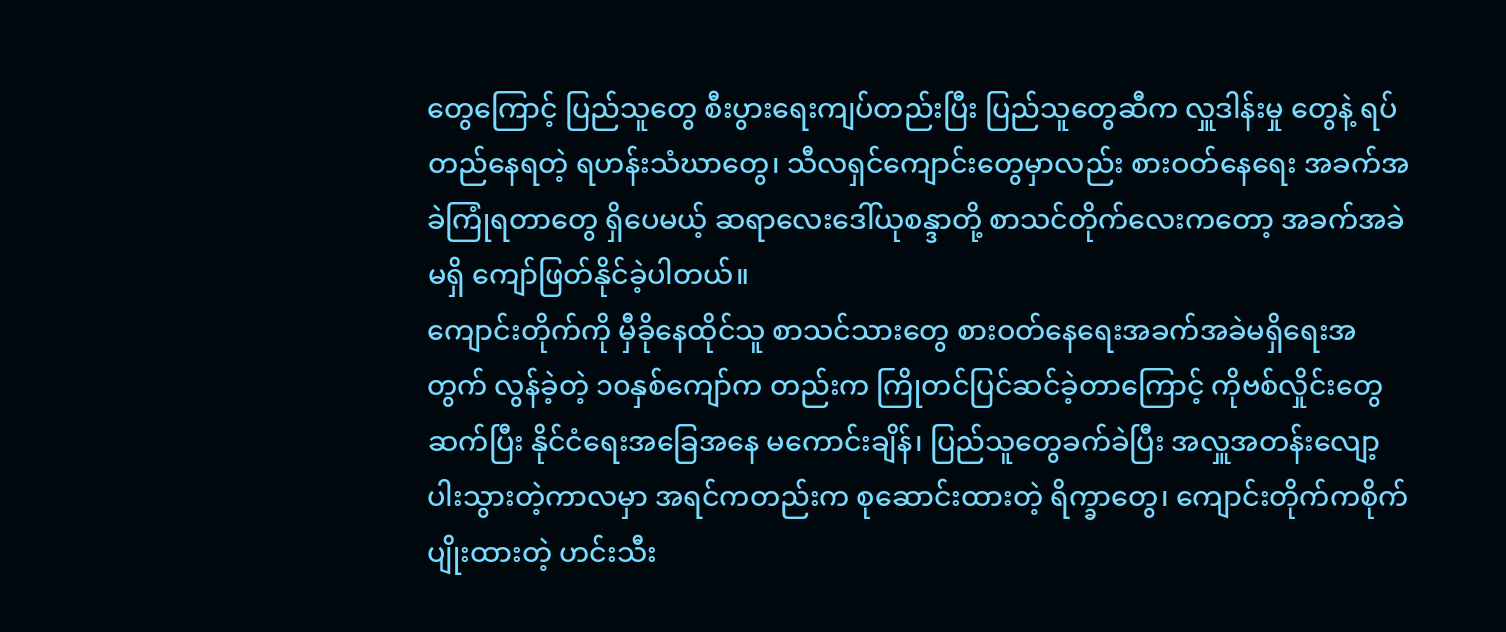တွေကြောင့် ပြည်သူတွေ စီးပွားရေးကျပ်တည်းပြီး ပြည်သူတွေဆီက လှူဒါန်းမှု တွေနဲ့ ရပ်တည်နေရတဲ့ ရဟန်းသံဃာတွေ၊ သီလရှင်ကျောင်းတွေမှာလည်း စားဝတ်နေရေး အခက်အခဲကြုံရတာတွေ ရှိပေမယ့် ဆရာလေးဒေါ်ယုစန္ဒာတို့ စာသင်တိုက်လေးကတော့ အခက်အခဲမရှိ ကျော်ဖြတ်နိုင်ခဲ့ပါတယ်။
ကျောင်းတိုက်ကို မှီခိုနေထိုင်သူ စာသင်သားတွေ စားဝတ်နေရေးအခက်အခဲမရှိရေးအတွက် လွန်ခဲ့တဲ့ ၁၀နှစ်ကျော်က တည်းက ကြိုတင်ပြင်ဆင်ခဲ့တာကြောင့် ကိုဗစ်လှိုင်းတွေဆက်ပြီး နိုင်ငံရေးအခြေအနေ မကောင်းချိန်၊ ပြည်သူတွေခက်ခဲပြီး အလှူအတန်းလျော့ပါးသွားတဲ့ကာလမှာ အရင်ကတည်းက စုဆောင်းထားတဲ့ ရိက္ခာတွေ၊ ကျောင်းတိုက်ကစိုက်ပျိုးထားတဲ့ ဟင်းသီး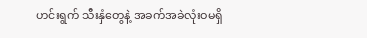ဟင်းရွက် သီးနှံတွေနဲ့ အခက်အခဲလုံးဝမရှိ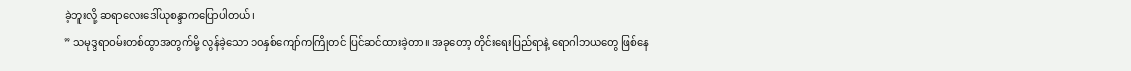ခဲ့ဘူးလို့ ဆရာလေးဒေါ်ယုစန္ဒာကပြောပါတယ်၊
” သမုဒ္ဒရာဝမ်းတစ်ထွာအတွက်မို့ လွန်ခဲ့သော ၁၀နှစ်ကျော်ကကြိုတင် ပြင်ဆင်ထားခဲ့တာ။ အခုတော့ တိုင်းရေးပြည်ရာနဲ့ ရောဂါဘယတွေ ဖြစ်နေ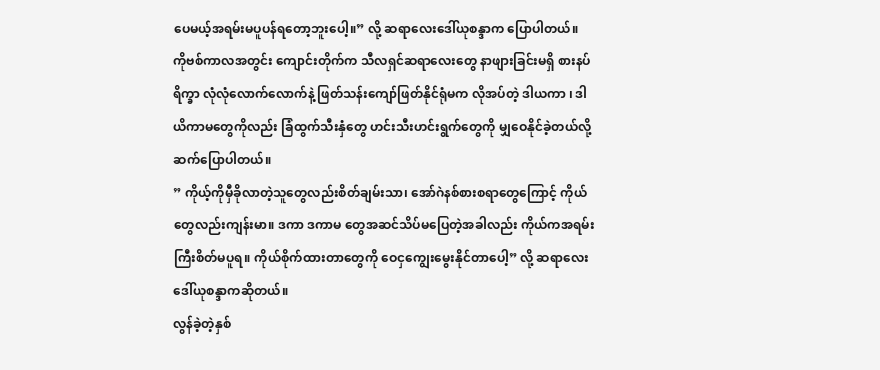ပေမယ့်အရမ်းမပူပန်ရတော့ဘူးပေါ့။” လို့ ဆရာလေးဒေါ်ယုစန္ဒာက ပြောပါတယ်။
ကိုဗစ်ကာလအတွင်း ကျောင်းတိုက်က သီလရှင်ဆရာလေးတွေ နာဖျားခြင်းမရှိ စားနပ်ရိက္ခာ လုံလုံလောက်လောက်နဲ့ ဖြတ်သန်းကျော်ဖြတ်နိုင်ရုံမက လိုအပ်တဲ့ ဒါယကာ ၊ ဒါယိကာမတွေကိုလည်း ခြံထွက်သီးနှံတွေ ဟင်းသီးဟင်းရွက်တွေကို မျှဝေနိုင်ခဲ့တယ်လို့ ဆက်ပြောပါတယ်။
” ကိုယ့်ကိုမှီခိုလာတဲ့သူတွေလည်းစိတ်ချမ်းသာ၊ အော်ဂဲနစ်စားစရာတွေကြောင့် ကိုယ်တွေလည်းကျန်းမာ။ ဒကာ ဒကာမ တွေအဆင်သိပ်မပြေတဲ့အခါလည်း ကိုယ်ကအရမ်းကြီးစိတ်မပူရ။ ကိုယ်စိုက်ထားတာတွေကို ဝေငှကျွေးမွေးနိုင်တာပေါ့” လို့ ဆရာလေးဒေါ်ယုစန္ဒာကဆိုတယ်။
လွန်ခဲ့တဲ့နှစ်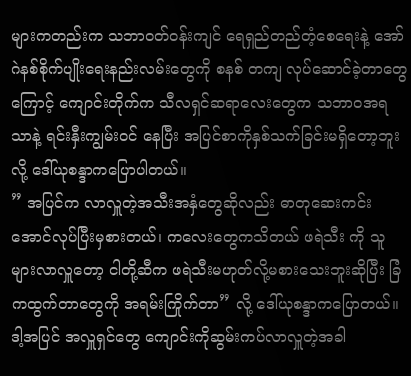များကတည်းက သဘာဝတ်ဝန်းကျင် ရေရှည်တည်တံ့စေရေးနဲ့ အော်ဂဲနစ်စိုက်ပျိုးရေးနည်းလမ်းတွေကို စနစ် တကျ လုပ်ဆောင်ခဲ့တာတွေကြောင့် ကျောင်းတိုက်က သီလရှင်ဆရာလေးတွေက သဘာဝအရသာနဲ့ ရင်းနှီးကျွမ်းဝင် နေပြီး အပြင်စာကိုနှစ်သက်ခြင်းမရှိတော့ဘူးလို့ ဒေါ်ယုစန္ဒာကပြောပါတယ်။
” အပြင်က လာလှူတဲ့အသီးအနှံတွေဆိုလည်း ဓာတုဆေးကင်းအောင်လုပ်ပြီးမှစားတယ်၊ ကလေးတွေကသိတယ် ဖရဲသီး ကို သူများလာလှူတော့ ငါတို့ဆီက ဖရဲသီးမဟုတ်လို့မစားသေးဘူးဆိုပြီး ခြံကထွက်တာတွေကို အရမ်းကြိုက်တာ” လို့ ဒေါ်ယုစန္ဒာကပြောတယ်။
ဒါ့အပြင် အလှူရှင်တွေ ကျောင်းကိုဆွမ်းကပ်လာလှူတဲ့အခါ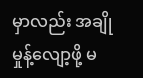မှာလည်း အချိုမှုန့်လျော့ဖို့ မ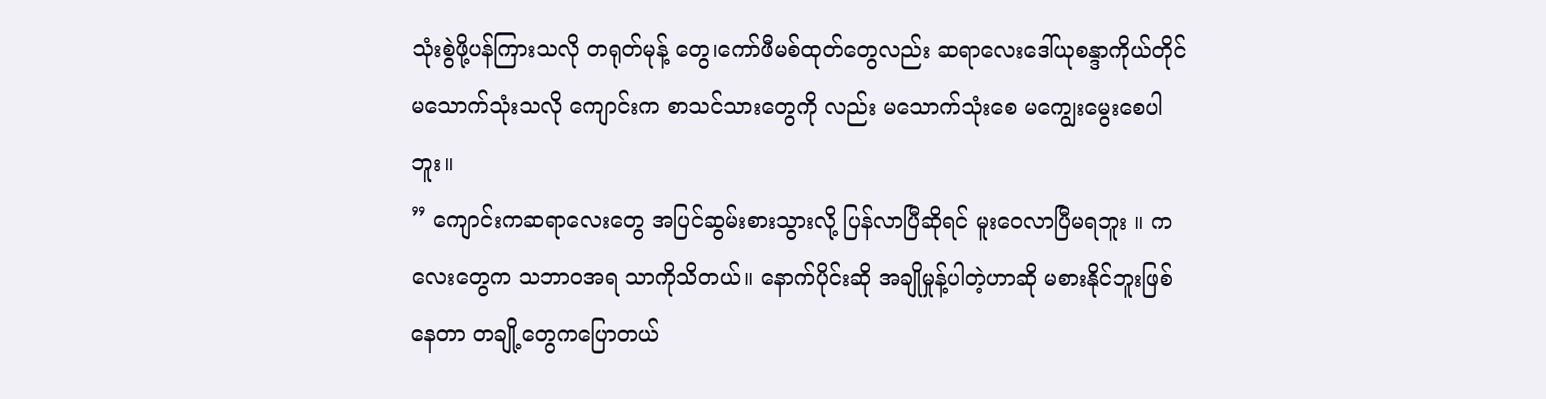သုံးစွဲဖို့ပန်ကြားသလို တရုတ်မုန့် တွေ၊ကော်ဖီမစ်ထုတ်တွေလည်း ဆရာလေးဒေါ်ယုစန္ဒာကိုယ်တိုင်မသောက်သုံးသလို ကျောင်းက စာသင်သားတွေကို လည်း မသောက်သုံးစေ မကျွေးမွေးစေပါဘူး။
” ကျောင်းကဆရာလေးတွေ အပြင်ဆွမ်းစားသွားလို့ ပြန်လာပြီဆိုရင် မူးဝေလာပြီမရဘူး ။ ကလေးတွေက သဘာဝအရ သာကိုသိတယ်။ နောက်ပိုင်းဆို အချိုမှုန့်ပါတဲ့ဟာဆို မစားနိုင်ဘူးဖြစ်နေတာ တချို့တွေကပြောတယ်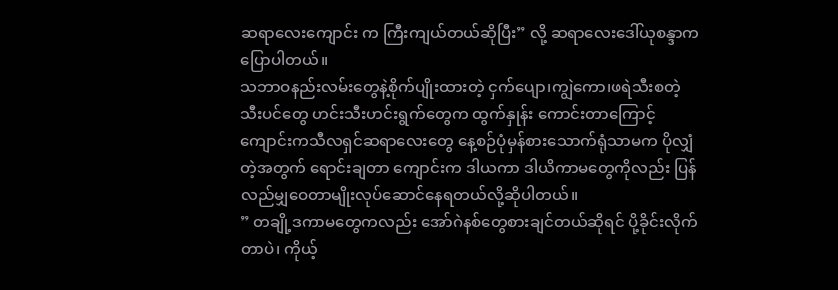ဆရာလေးကျောင်း က ကြီးကျယ်တယ်ဆိုပြီး” လို့ ဆရာလေးဒေါ်ယုစန္ဒာကပြောပါတယ်။
သဘာဝနည်းလမ်းတွေနဲ့စိုက်ပျိုးထားတဲ့ ငှက်ပျော၊ကျွဲကော၊ဖရဲသီးစတဲ့ သီးပင်တွေ ဟင်းသီးဟင်းရွက်တွေက ထွက်နှုန်း ကောင်းတာကြောင့် ကျောင်းကသီလရှင်ဆရာလေးတွေ နေ့စဉ်ပုံမှန်စားသောက်ရုံသာမက ပိုလျှံတဲ့အတွက် ရောင်းချတာ ကျောင်းက ဒါယကာ ဒါယိကာမတွေကိုလည်း ပြန်လည်မျှဝေတာမျိုးလုပ်ဆောင်နေရတယ်လို့ဆိုပါတယ်။
” တချို့ဒကာမတွေကလည်း အော်ဂဲနစ်တွေစားချင်တယ်ဆိုရင် ပို့ခိုင်းလိုက်တာပဲ၊ ကိုယ့်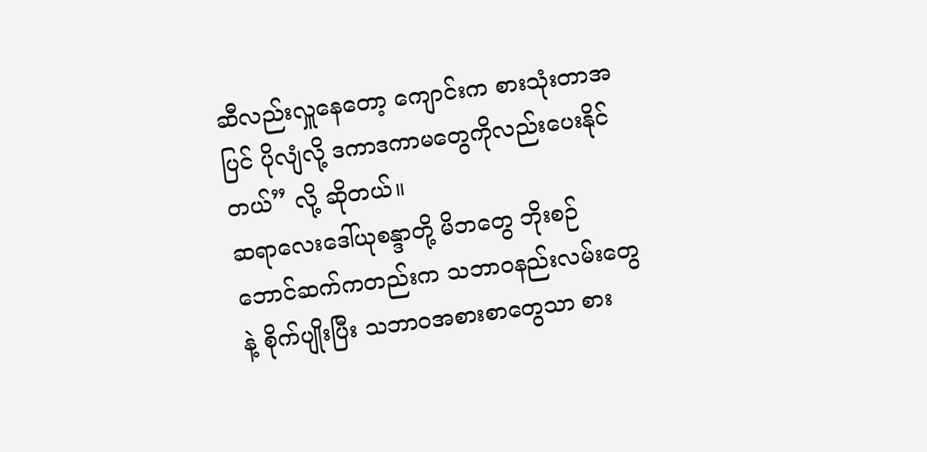ဆီလည်းလှူနေတော့ ကျောင်းက စားသုံးတာအပြင် ပိုလျံလို့ ဒကာဒကာမတွေကိုလည်းပေးနိုင်တယ်” လို့ ဆိုတယ်။
ဆရာလေးဒေါ်ယုစန္ဒာတို့ မိဘတွေ ဘိုးစဉ်ဘောင်ဆက်ကတည်းက သဘာဝနည်းလမ်းတွေနဲ့ စိုက်ပျိုးပြီး သဘာဝအစားစာတွေသာ စား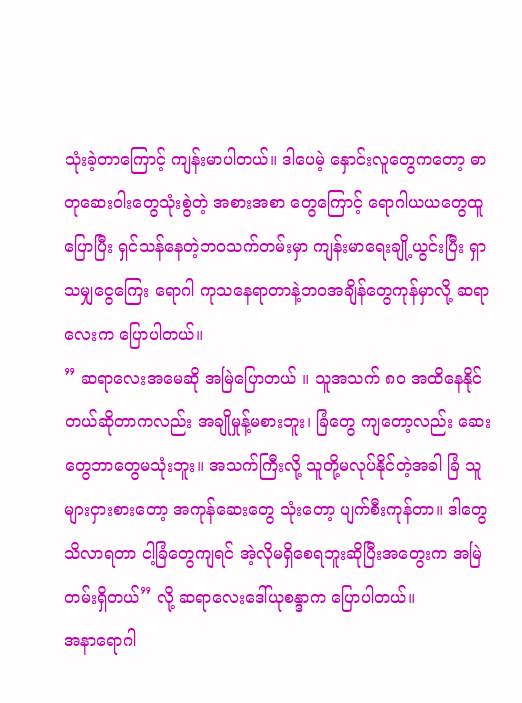သုံးခဲ့တာကြောင့် ကျန်းမာပါတယ်။ ဒါပေမဲ့ နှောင်းလူတွေကတော့ ဓာတုဆေးဝါးတွေသုံးစွဲတဲ့ အစားအစာ တွေကြောင့် ရောဂါယယတွေထူပြောပြီး ရှင်သန်နေတဲ့ဘဝသက်တမ်းမှာ ကျန်းမာရေးချို့ယွင်းပြီး ရှာသမျှငွေကြေး ရောဂါ ကုသနေရာတာနဲ့ဘဝအချိန်တွေကုန်မှာလို့ ဆရာလေးက ပြောပါတယ်။
” ဆရာလေးအမေဆို အမြဲပြောတယ် ။ သူအသက် ၈၀ အထိနေနိုင်တယ်ဆိုတာကလည်း အချိုမှုန့်မစားဘူး၊ ခြံတွေ ကျတော့လည်း ဆေးတွေဘာတွေမသုံးဘူး။ အသက်ကြီးလို့ သူတို့မလုပ်နိုင်တဲ့အခါ ခြံ သူများငှားစားတော့ အကုန်ဆေးတွေ သုံးတော့ ပျက်စီးကုန်တာ။ ဒါတွေသိလာရတာ ငါ့ခြံတွေကျရင် အဲ့လိုမရှိစေရဘူးဆိုပြီးအတွေးက အမြဲတမ်းရှိတယ်” လို့ ဆရာလေးဒေါ်ယုစန္ဒာက ပြောပါတယ်။
အနာရောဂါ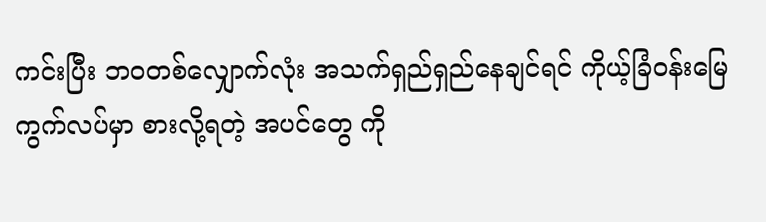ကင်းပြီး ဘဝတစ်လျှောက်လုံး အသက်ရှည်ရှည်နေချင်ရင် ကိုယ့်ခြံဝန်းမြေကွက်လပ်မှာ စားလို့ရတဲ့ အပင်တွေ ကို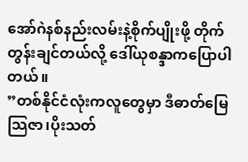အော်ဂဲနစ်နည်းလမ်းနဲ့စိုက်ပျိုးဖို့ တိုက်တွန်းချင်တယ်လို့ ဒေါ်ယုစန္ဒာကပြောပါတယ်။
”တစ်နိုင်ငံလုံးကလူတွေမှာ ဒီဓာတ်မြေသြဇာ၊ပိုးသတ်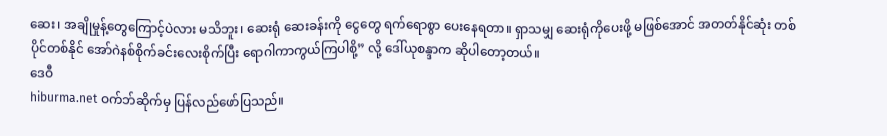ဆေး၊ အချိုမှုန့်တွေကြောင့်ပဲလား မသိဘူး၊ ဆေးရုံ ဆေးခန်းကို ငွေတွေ ရက်ရောစွာ ပေးနေရတာ။ ရှာသမျှ ဆေးရုံကိုပေးဖို့ မဖြစ်အောင် အတတ်နိုင်ဆုံး တစ်ပိုင်တစ်နိုင် အော်ဂဲနစ်စိုက်ခင်းလေးစိုက်ပြီး ရောဂါကာကွယ်ကြပါစို့” လို့ ဒေါ်ယုစန္ဒာက ဆိုပါတော့တယ်။
ဒေဝီ
hiburma.net ဝက်ဘ်ဆိုက်မှ ပြန်လည်ဖော်ပြသည်။